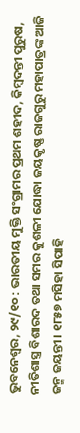ଭୁବନେଶ୍ଵର, ୨୯/୧୦ : ଭାରତୀୟ ମୁକ୍ତି ସଂଗ୍ରାମର ପ୍ରଥମ ଶହୀଦ, କିମ୍ଵଦନ୍ତୀ ପୁରୁଷ, ନୀତିଶାସ୍ତ୍ର ବିଶାରଦ ତଥା ସମର କୁଶଳୀ ଯୋଦ୍ଧା ଜୟକୃଷ୍ଣ ରାଜଗୁରୁ ମହାପାତ୍ରଙ୍କ ଆଜି ଜନ୍ମ ଜୟନ୍ତୀ। ୧୮୫୭ ମସିହା ସିପାହି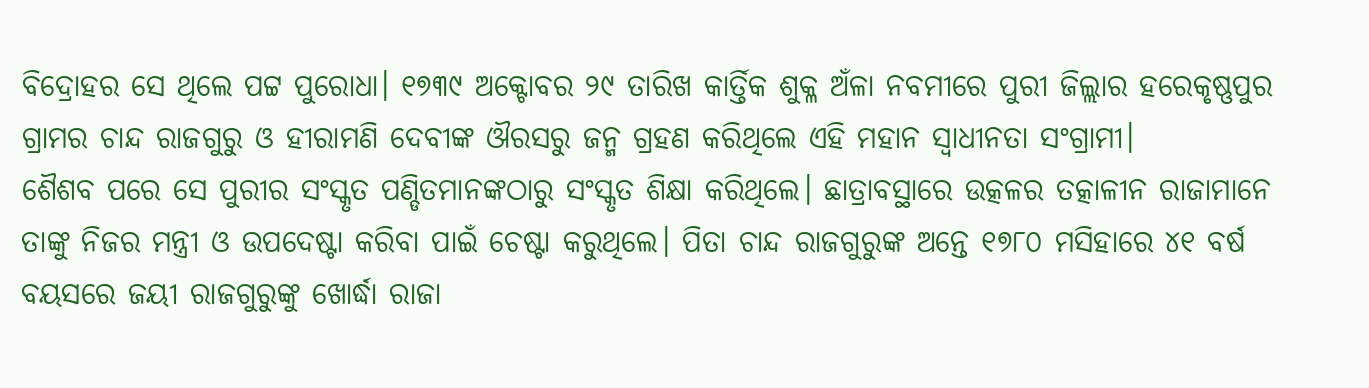ବିଦ୍ରୋହର ସେ ଥିଲେ ପଟ୍ଟ ପୁରୋଧା। ୧୭୩୯ ଅକ୍ଟୋବର ୨୯ ତାରିଖ କାର୍ତ୍ତିକ ଶୁକ୍ଳ ଅଁଳା ନବମୀରେ ପୁରୀ ଜିଲ୍ଲାର ହରେକୃଷ୍ଣପୁର ଗ୍ରାମର ଚାନ୍ଦ ରାଜଗୁରୁ ଓ ହୀରାମଣି ଦେବୀଙ୍କ ଔରସରୁ ଜନ୍ମ ଗ୍ରହଣ କରିଥିଲେ ଏହି ମହାନ ସ୍ଵାଧୀନତା ସଂଗ୍ରାମୀ।
ଶୈଶବ ପରେ ସେ ପୁରୀର ସଂସ୍କୃତ ପଣ୍ଡିତମାନଙ୍କଠାରୁ ସଂସ୍କୃତ ଶିକ୍ଷା କରିଥିଲେ। ଛାତ୍ରାବସ୍ଥାରେ ଉତ୍କଳର ତତ୍କାଳୀନ ରାଜାମାନେ ତାଙ୍କୁ ନିଜର ମନ୍ତ୍ରୀ ଓ ଉପଦେଷ୍ଟା କରିବା ପାଇଁ ଚେଷ୍ଟା କରୁଥିଲେ। ପିତା ଚାନ୍ଦ ରାଜଗୁରୁଙ୍କ ଅନ୍ତେ ୧୭୮୦ ମସିହାରେ ୪୧ ବର୍ଷ ବୟସରେ ଜୟୀ ରାଜଗୁରୁଙ୍କୁ ଖୋର୍ଦ୍ଧା ରାଜା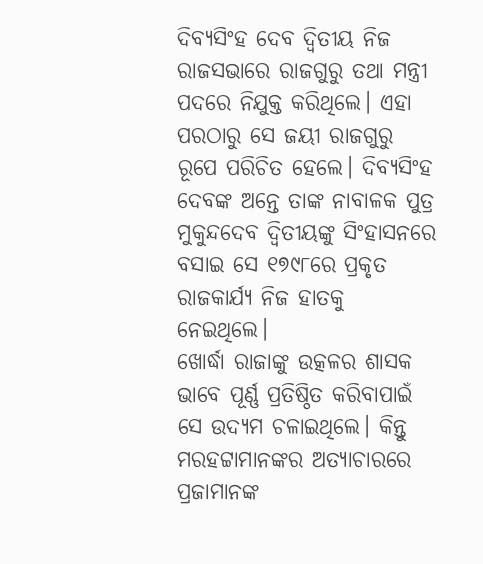ଦିବ୍ୟସିଂହ ଦେବ ଦ୍ୱିତୀୟ ନିଜ ରାଜସଭାରେ ରାଜଗୁରୁ ତଥା ମନ୍ତ୍ରୀ ପଦରେ ନିଯୁକ୍ତ କରିଥିଲେ। ଏହା ପରଠାରୁ ସେ ଜୟୀ ରାଜଗୁରୁ ରୂପେ ପରିଚିତ ହେଲେ। ଦିବ୍ୟସିଂହ ଦେବଙ୍କ ଅନ୍ତେ ତାଙ୍କ ନାବାଳକ ପୁତ୍ର ମୁକୁନ୍ଦଦେବ ଦ୍ୱିତୀୟଙ୍କୁ ସିଂହାସନରେ ବସାଇ ସେ ୧୭୯୮ରେ ପ୍ରକୃତ ରାଜକାର୍ଯ୍ୟ ନିଜ ହାତକୁ ନେଇଥିଲେ।
ଖୋର୍ଦ୍ଧା ରାଜାଙ୍କୁ ଉତ୍କଳର ଶାସକ ଭାବେ ପୂର୍ଣ୍ଣ ପ୍ରତିଷ୍ଠିତ କରିବାପାଇଁ ସେ ଉଦ୍ୟମ ଚଳାଇଥିଲେ। କିନ୍ତୁ ମରହଟ୍ଟାମାନଙ୍କର ଅତ୍ୟାଚାରରେ ପ୍ରଜାମାନଙ୍କ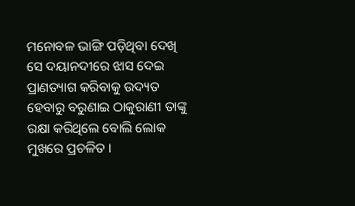ମନୋବଳ ଭାଙ୍ଗି ପଡ଼ିଥିବା ଦେଖି ସେ ଦୟାନଦୀରେ ଝାସ ଦେଇ ପ୍ରାଣତ୍ୟାଗ କରିବାକୁ ଉଦ୍ୟତ ହେବାରୁ ବରୁଣାଇ ଠାକୁରାଣୀ ତାଙ୍କୁ ରକ୍ଷା କରିଥିଲେ ବୋଲି ଲୋକ ମୁଖରେ ପ୍ରଚଳିତ ।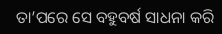ତା’ପରେ ସେ ବହୁବର୍ଷ ସାଧନା କରି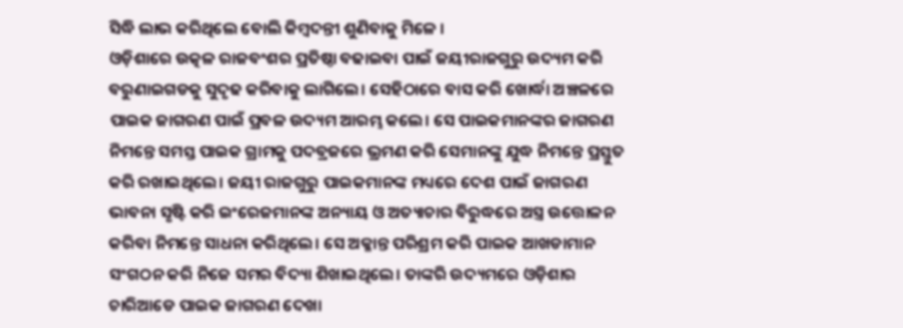ସିଦ୍ଧି ଲାଭ କରିଥିଲେ ବୋଲି କିମ୍ବଦନ୍ତୀ ଶୁଣିବାକୁ ମିଳେ ।
ଓଡ଼ିଶାରେ ଉତ୍କଳ ରାଜବଂଶର ପ୍ରତିଷ୍ଠା ବଢାଇବା ପାଇଁ ଜୟୀରାଜଗୁରୁ ଉଦ୍ୟମ କରି ବରୁଣାଇଗଡକୁ ସୁଦୃଢ କରିବାକୁ ଲାଗିଲେ। ସେହିଠାରେ ବାସ କରି ଖୋର୍ଦ୍ଧା ଅଞ୍ଚଳରେ ପାଇକ ଜାଗରଣ ପାଇଁ ପ୍ରବଳ ଉଦ୍ୟମ ଆରମ୍ଭ କଲେ। ସେ ପାଇକମାନଙ୍କର ଜାଗରଣ ନିମନ୍ତେ ସମସ୍ତ ପାଇକ ଗ୍ରାମକୁ ପଦବ୍ରଜରେ ଭ୍ରମଣ କରି ସେମାନଙ୍କୁ ଯୁଦ୍ଧ ନିମନ୍ତେ ପ୍ରସ୍ତୁତ କରି ରଖାଇଥିଲେ। ଜୟୀ ରାଜଗୁରୁ ପାଇକମାନଙ୍କ ମଧ୍ୟରେ ଦେଶ ପାଇଁ ଜାଗରଣ ଭାବନା ସୃଷ୍ଟି କରି ଇଂରେଜମାନଙ୍କ ଅନ୍ୟାୟ ଓ ଅତ୍ୟାଚାର ବିରୁଦ୍ଧରେ ଅସ୍ତ୍ର ଉତ୍ତୋଳନ କରିବା ନିମନ୍ତେ ସାଧନା କରିଥିଲେ। ସେ ଅକ୍ଳାନ୍ତ ପରିଶ୍ରମ କରି ପାଇକ ଆଖଡାମାନ ସଂଗଠନ କରି ନିଜେ ସମର ବିଦ୍ୟା ଶିଖାଇଥିଲେ। ତାଙ୍କରି ଉଦ୍ୟମରେ ଓଡ଼ିଶାର ଚାରିଆଡେ ପାଇକ ଜାଗରଣ ଦେଖା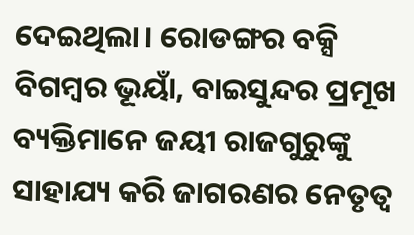ଦେଇଥିଲା। ରୋଡଙ୍ଗର ବକ୍ସି ବିଗମ୍ବର ଭୂୟାଁ, ବାଇସୁନ୍ଦର ପ୍ରମୂଖ ବ୍ୟକ୍ତିମାନେ ଜୟୀ ରାଜଗୁରୁଙ୍କୁ ସାହାଯ୍ୟ କରି ଜାଗରଣର ନେତୃତ୍ଵ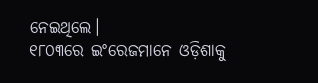ନେଇଥିଲେ।
୧୮୦୩ରେ ଇଂରେଜମାନେ ଓଡ଼ିଶାକୁ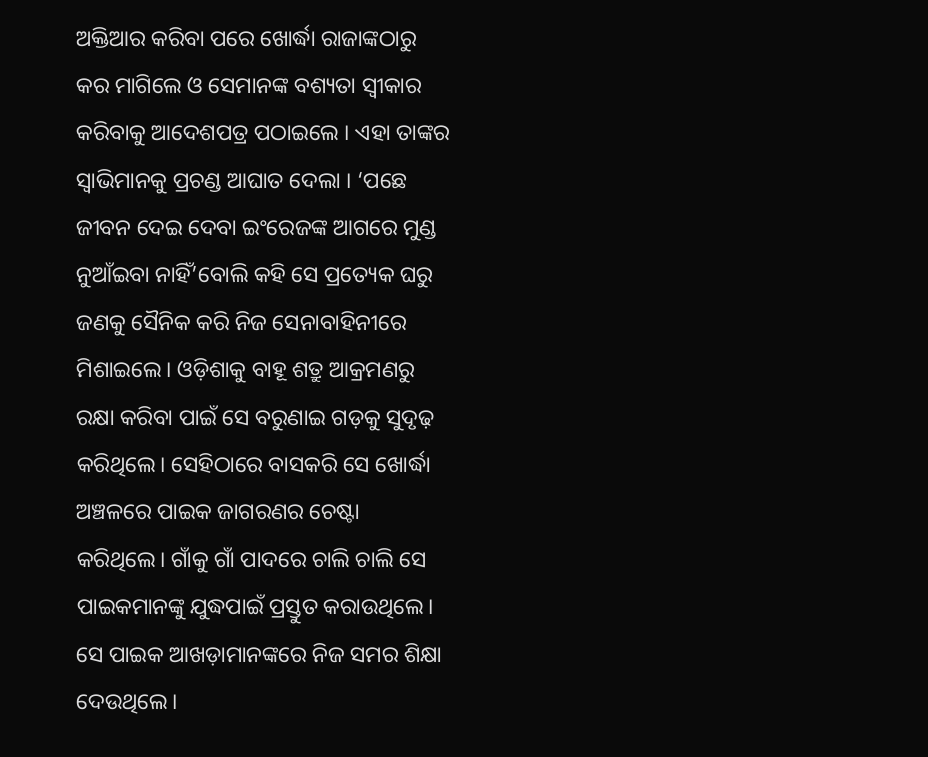ଅକ୍ତିଆର କରିବା ପରେ ଖୋର୍ଦ୍ଧା ରାଜାଙ୍କଠାରୁ କର ମାଗିଲେ ଓ ସେମାନଙ୍କ ବଶ୍ୟତା ସ୍ୱୀକାର କରିବାକୁ ଆଦେଶପତ୍ର ପଠାଇଲେ । ଏହା ତାଙ୍କର ସ୍ୱାଭିମାନକୁ ପ୍ରଚଣ୍ଡ ଆଘାତ ଦେଲା । ‘ପଛେ ଜୀବନ ଦେଇ ଦେବା ଇଂରେଜଙ୍କ ଆଗରେ ମୁଣ୍ଡ ନୁଆଁଇବା ନାହିଁ’ବୋଲି କହି ସେ ପ୍ରତ୍ୟେକ ଘରୁ ଜଣକୁ ସୈନିକ କରି ନିଜ ସେନାବାହିନୀରେ ମିଶାଇଲେ। ଓଡ଼ିଶାକୁ ବାହୂ ଶତ୍ରୁ ଆକ୍ରମଣରୁ ରକ୍ଷା କରିବା ପାଇଁ ସେ ବରୁଣାଇ ଗଡ଼କୁ ସୁଦୃଢ଼ କରିଥିଲେ। ସେହିଠାରେ ବାସକରି ସେ ଖୋର୍ଦ୍ଧା ଅଞ୍ଚଳରେ ପାଇକ ଜାଗରଣର ଚେଷ୍ଟା କରିଥିଲେ। ଗାଁକୁ ଗାଁ ପାଦରେ ଚାଲି ଚାଲି ସେ ପାଇକମାନଙ୍କୁ ଯୁଦ୍ଧପାଇଁ ପ୍ରସ୍ତୁତ କରାଉଥିଲେ। ସେ ପାଇକ ଆଖଡ଼ାମାନଙ୍କରେ ନିଜ ସମର ଶିକ୍ଷା ଦେଉଥିଲେ।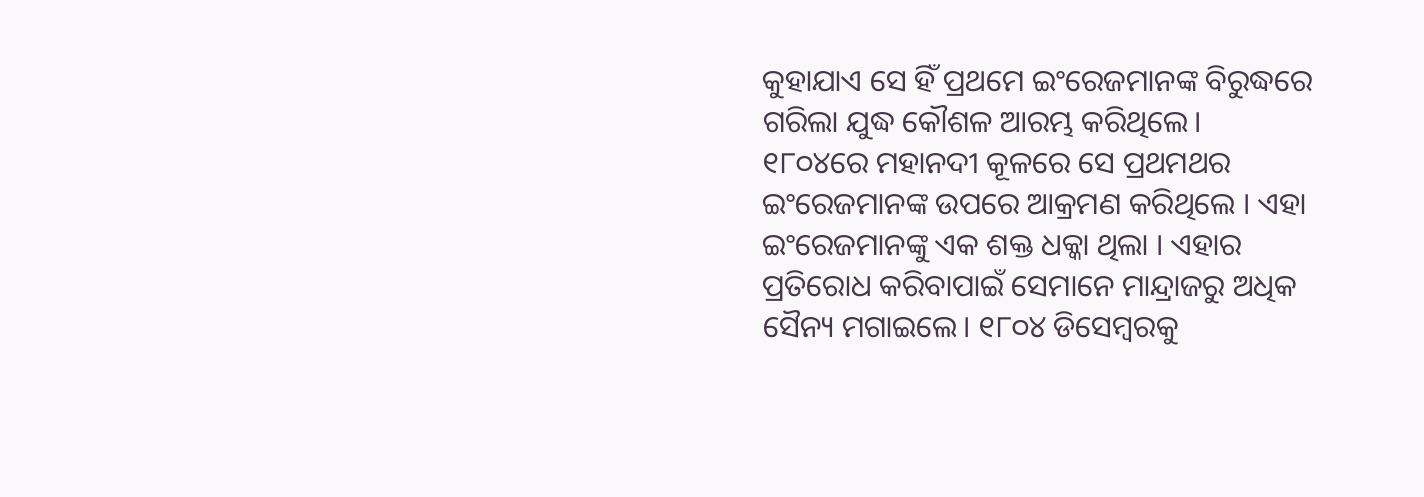କୁହାଯାଏ ସେ ହିଁ ପ୍ରଥମେ ଇଂରେଜମାନଙ୍କ ବିରୁଦ୍ଧରେ ଗରିଲା ଯୁଦ୍ଧ କୌଶଳ ଆରମ୍ଭ କରିଥିଲେ।
୧୮୦୪ରେ ମହାନଦୀ କୂଳରେ ସେ ପ୍ରଥମଥର ଇଂରେଜମାନଙ୍କ ଉପରେ ଆକ୍ରମଣ କରିଥିଲେ । ଏହା ଇଂରେଜମାନଙ୍କୁ ଏକ ଶକ୍ତ ଧକ୍କା ଥିଲା । ଏହାର ପ୍ରତିରୋଧ କରିବାପାଇଁ ସେମାନେ ମାନ୍ଦ୍ରାଜରୁ ଅଧିକ ସୈନ୍ୟ ମଗାଇଲେ। ୧୮୦୪ ଡିସେମ୍ବରକୁ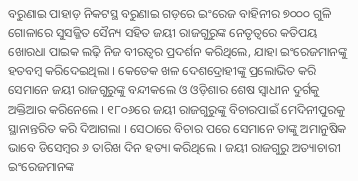ବରୁଣାଇ ପାହାଡ଼ ନିକଟସ୍ଥ ବରୁଣାଇ ଗଡ଼ରେ ଇଂରେଜ ବାହିନୀର ୭୦୦୦ ଗୁଳି ଗୋଳାରେ ସୁସଜ୍ଜିତ ସୈନ୍ୟ ସହିତ ଜୟୀ ରାଜଗୁରୁଙ୍କ ନେତୃତ୍ୱରେ କତିପୟ ଖୋରଧା ପାଇକ ଲଢ଼ି ନିଜ ବୀରତ୍ୱର ପ୍ରଦର୍ଶନ କରିଥିଲେ, ଯାହା ଇଂରେଜମାନଙ୍କୁ ହତବମ୍ବ କରିଦେଇଥିଲା । କେତେକ ଖଳ ଦେଶଦ୍ରୋହୀଙ୍କୁ ପ୍ରଲୋଭିତ କରି ସେମାନେ ଜୟୀ ରାଜଗୁରୁଙ୍କୁ ବନ୍ଦୀକଲେ ଓ ଓଡ଼ିଶାର ଶେଷ ସ୍ୱାଧୀନ ଦୁର୍ଗକୁ ଅକ୍ତିଆର କରିନେଲେ । ୧୮୦୬ରେ ଜୟୀ ରାଜଗୁରୁଙ୍କୁ ବିଚାରପାଇଁ ମେଦିନୀପୁରକୁ ସ୍ଥାନାନ୍ତରିତ କରି ଦିଆଗଲା । ସେଠାରେ ବିଚାର ପରେ ସେମାନେ ତାଙ୍କୁ ଅମାନୁଷିକ ଭାବେ ଡିସେମ୍ବର ୬ ତାରିଖ ଦିନ ହତ୍ୟା କରିଥିଲେ । ଜୟୀ ରାଜଗୁରୁ ଅତ୍ୟାଚାରୀ ଇଂରେଜମାନଙ୍କ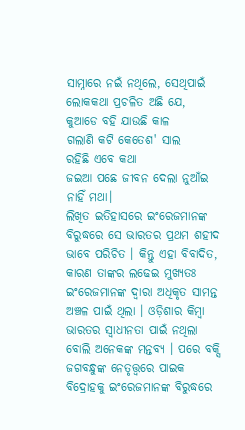ସାମ୍ନାରେ ନଇଁ ନଥିଲେ, ସେଥିପାଇଁ ଲୋକକଥା ପ୍ରଚଳିତ ଅଛି ଯେ,
କୁଆଡେ ବହି ଯାଉଛି କାଳ
ଗଲାଣି କଟି କେତେଶ' ସାଲ
ରହିଛି ଏବେ କଥା
ଜଇଆ ପଛେ ଜୀବନ ଦେଲା ନୁଆଁଇ ନାହିଁ ମଥା।
ଲିଖିତ ଇତିହାସରେ ଇଂରେଜମାନଙ୍କ ବିରୁଦ୍ଧରେ ସେ ଭାରତର ପ୍ରଥମ ଶହୀଦ ଭାବେ ପରିଚିତ । କିନ୍ତୁ ଏହା ବିବାଦିତ, କାରଣ ତାଙ୍କର ଲଢେଇ ମୁଖ୍ୟତଃ ଇଂରେଜମାନଙ୍କ ଦ୍ୱାରା ଅଧିକୃତ ସାମନ୍ତ ଅଞ୍ଚଳ ପାଇଁ ଥିଲା । ଓଡ଼ିଶାର କିମ୍ବା ଭାରତର ସ୍ୱାଧୀନତା ପାଇଁ ନଥିଲା ବୋଲି ଅନେକଙ୍କ ମନ୍ତବ୍ୟ । ପରେ ବକ୍ସି ଜଗବନ୍ଧୁଙ୍କ ନେତୃତ୍ତ୍ୱରେ ପାଇକ ବିଦ୍ରୋହକୁ ଇଂରେଜମାନଙ୍କ ବିରୁଦ୍ଧରେ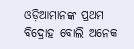ଓଡ଼ିଆମାନଙ୍କ ପ୍ରଥମ ବିଦ୍ରୋହ ବୋଲି ଅନେକ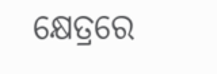କ୍ଷେତ୍ରରେ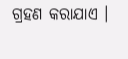ଗ୍ରହଣ କରାଯାଏ ।